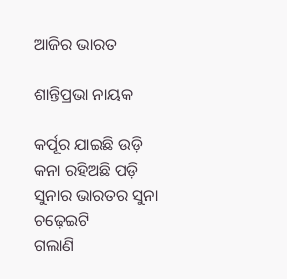ଆଜିର ଭାରତ

ଶାନ୍ତିପ୍ରଭା ନାୟକ

କର୍ପୂର ଯାଇଛି ଉଡ଼ି
କନା ରହିଅଛି ପଡ଼ି
ସୁନାର ଭାରତର ସୁନା ଚଢ଼େଇଟି
ଗଲାଣି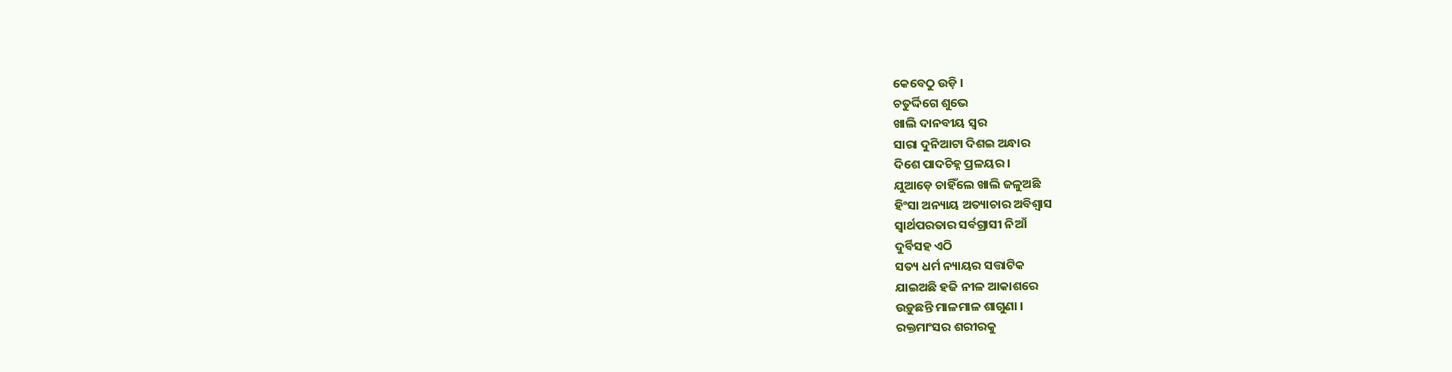କେବେଠୁ ଉଡ଼ି ।
ଚତୁର୍ଦ୍ଦିଗେ ଶୁଭେ
ଖାଲି ଦାନବୀୟ ସ୍ୱର
ସାରା ଦୁନିଆଟା ଦିଶଇ ଅନ୍ଧାର
ଦିଶେ ପାଦଚିହ୍ନ ପ୍ରଳୟର ।
ଯୁଆଡ଼େ ଚାହିଁଲେ ଖାଲି ଜଳୁଅଛି
ହିଂସା ଅନ୍ୟାୟ ଅତ୍ୟାଚାର ଅବିଶ୍ୱାସ
ସ୍ୱାର୍ଥପରତାର ସର୍ବଗ୍ରାସୀ ନିଆଁ
ଦୁର୍ବିସହ ଏଠି
ସତ୍ୟ ଧର୍ମ ନ୍ୟାୟର ସତ୍ତାଟିକ
ଯାଇଅଛି ହଜି ନୀଳ ଆକାଶରେ
ଉଡ଼ୁଛନ୍ତି ମାଳମାଳ ଶାଗୁଣା ।
ରକ୍ତମାଂସର ଶରୀରକୁ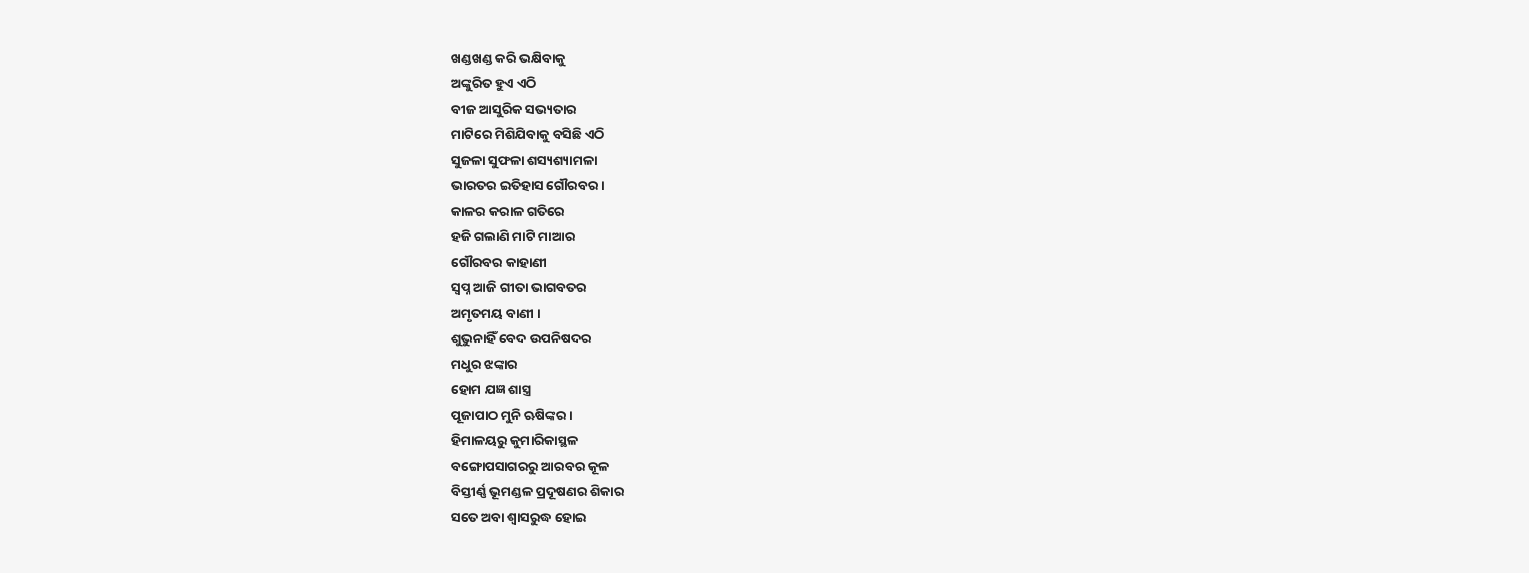ଖଣ୍ଡଖଣ୍ଡ କରି ଭକ୍ଷିବାକୁ
ଅଙ୍କୁରିତ ହୁଏ ଏଠି
ବୀଜ ଆସୁରିକ ସଭ୍ୟତାର
ମାଟିରେ ମିଶିଯିବାକୁ ବସିଛି ଏଠି
ସୁଜଳା ସୁଫଳା ଶସ୍ୟଶ୍ୟାମଳା
ଭାରତର ଇତିହାସ ଗୌରବର ।
କାଳର କରାଳ ଗତିରେ
ହଜି ଗଲାଣି ମାଟି ମାଆର
ଗୌରବର କାହାଣୀ
ସ୍ୱପ୍ନ ଆଜି ଗୀତା ଭାଗବତର
ଅମୃତମୟ ବାଣୀ ।
ଶୁଭୁନାହିଁ ବେଦ ଉପନିଷଦର
ମଧୁର ଝଙ୍କାର
ହୋମ ଯଜ୍ଞ ଶାସ୍ତ୍ର
ପୂଜାପାଠ ମୁନି ଋଷିଙ୍କର ।
ହିମାଳୟରୁ କୁମାରିକାସ୍ଥଳ
ବଙ୍ଗୋପସାଗରରୁ ଆରବର କୂଳ
ବିସ୍ତୀର୍ଣ୍ଣ ଭୂମଣ୍ଡଳ ପ୍ରଦୂଷଣର ଶିକାର
ସତେ ଅବା ଶ୍ୱାସରୁଦ୍ଧ ହୋଇ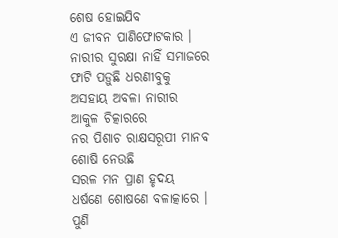ଶେଷ ହୋଇଯିବ
ଏ ଜୀବନ ପାଣିଫୋଟକାର ।
ନାରୀର ସୁରକ୍ଷା ନାହିଁ ସମାଜରେ
ଫାଟି ପଡ଼ୁଛି ଧରଣୀବୁକୁ
ଅସହାୟ ଅବଳା ନାରୀର
ଆକୁଳ ଚିତ୍କାରରେ
ନର ପିଶାଚ ରାକ୍ଷସରୂପୀ ମାନବ
ଶୋଷି ନେଉଛି
ସରଳ ମନ ପ୍ରାଣ ହୃଦୟ
ଧର୍ଷଣେ ଶୋଷଣେ ବଳାତ୍କାରେ ।
ପୁଣି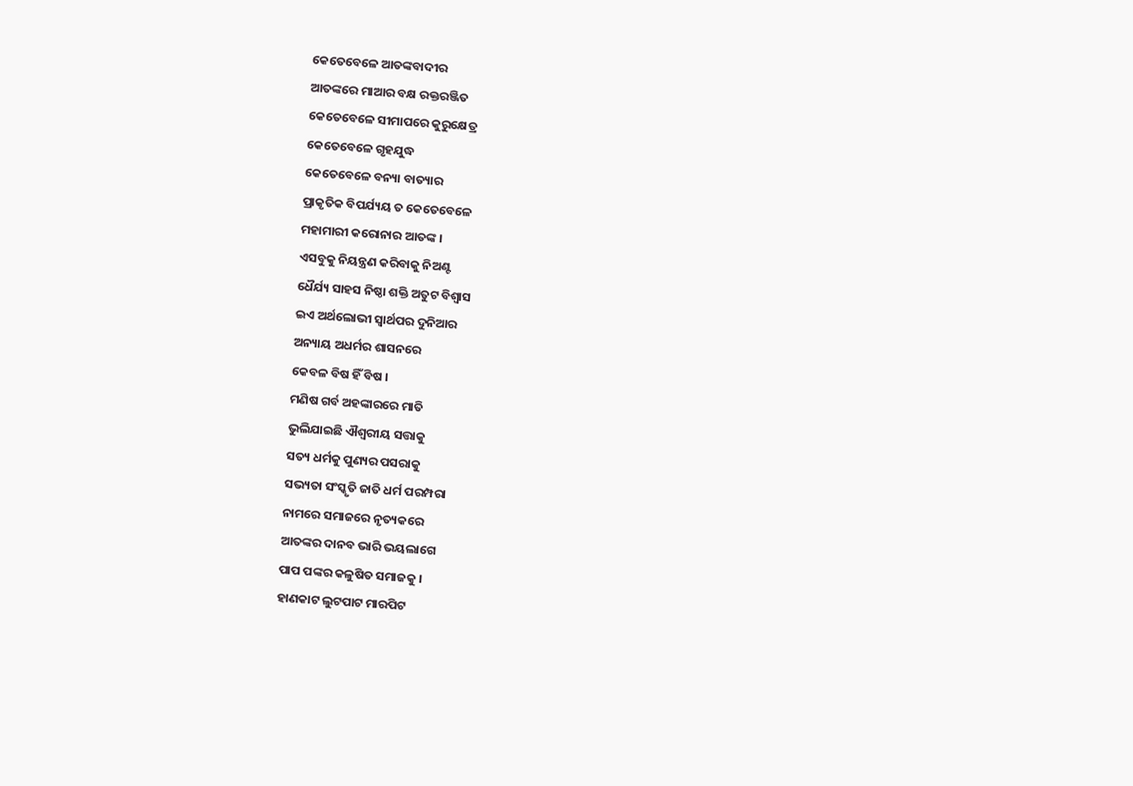କେତେବେଳେ ଆତଙ୍କବାଦୀର
ଆତଙ୍କରେ ମାଆର ବକ୍ଷ ରକ୍ତରଞ୍ଜିତ
କେତେବେଳେ ସୀମାପରେ କୁରୁକ୍ଷେତ୍ର
କେତେବେଳେ ଗୃହଯୁଦ୍ଧ
କେତେବେଳେ ବନ୍ୟା ବାତ୍ୟାର
ପ୍ରାକୃତିକ ବିପର୍ଯ୍ୟୟ ତ କେତେବେଳେ
ମହାମାରୀ କରୋନାର ଆତଙ୍କ ।
ଏସବୁକୁ ନିୟନ୍ତ୍ରଣ କରିବାକୁ ନିଅଣ୍ଟ
ଧୈର୍ଯ୍ୟ ସାହସ ନିଷ୍ଠା ଶକ୍ତି ଅତୁଟ ବିଶ୍ୱାସ
ଇଏ ଅର୍ଥଲୋଭୀ ସ୍ୱାର୍ଥପର ଦୁନିଆର
ଅନ୍ୟାୟ ଅଧର୍ମର ଶାସନରେ
କେବଳ ବିଷ ହିଁ ବିଷ ।
ମଣିଷ ଗର୍ବ ଅହଙ୍କାରରେ ମାତି
ଭୁଲିଯାଇଛି ଐଶ୍ୱରୀୟ ସତ୍ତାକୁ
ସତ୍ୟ ଧର୍ମକୁ ପୁଣ୍ୟର ପସରାକୁ
ସଭ୍ୟତା ସଂସ୍କୃତି ଜାତି ଧର୍ମ ପରମ୍ପରା
ନାମରେ ସମାଜରେ ନୃତ୍ୟକରେ
ଆତଙ୍କର ଦାନବ ଭାରି ଭୟଲାଗେ
ପାପ ପଙ୍କର କଳୁଷିତ ସମାଜକୁ ।
ହାଣକାଟ ଲୁଟପାଟ ମାରପିଟ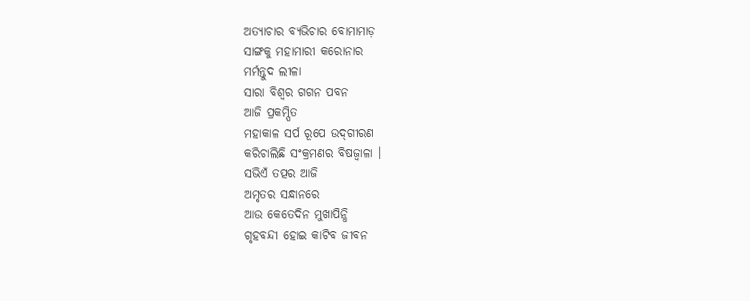ଅତ୍ୟାଚାର ବ୍ୟଭିଚାର ବୋମାମାଡ଼
ସାଙ୍ଗକୁ ମହାମାରୀ କରୋନାର
ମର୍ମନ୍ତୁଦ ଲୀଳା
ସାରା ବିଶ୍ୱର ଗଗନ ପବନ
ଆଜି ପ୍ରକମ୍ପିତ
ମହାକାଳ ସର୍ପ ରୂପେ ଉଦ୍‌ଗୀରଣ
କରିଚାଲିଛି ସଂକ୍ରମଣର ବିଷଜ୍ୱାଳା ।
ସଭିଏଁ ତତ୍ପର ଆଜି
ଅମୃତର ସନ୍ଧାନରେ
ଆଉ କେତେଦିନ ମୁଖାପିନ୍ଧି
ଗୃହବନ୍ଦୀ ହୋଇ କାଟିବ ଜୀବନ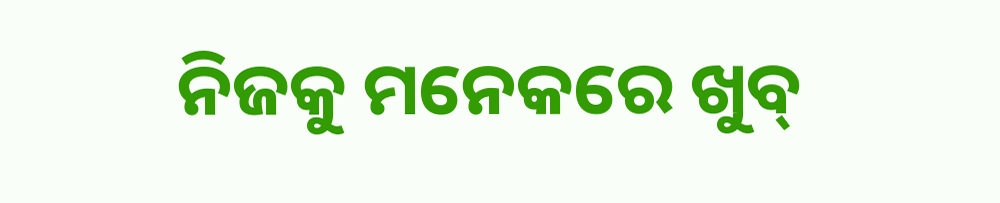ନିଜକୁ ମନେକରେ ଖୁବ୍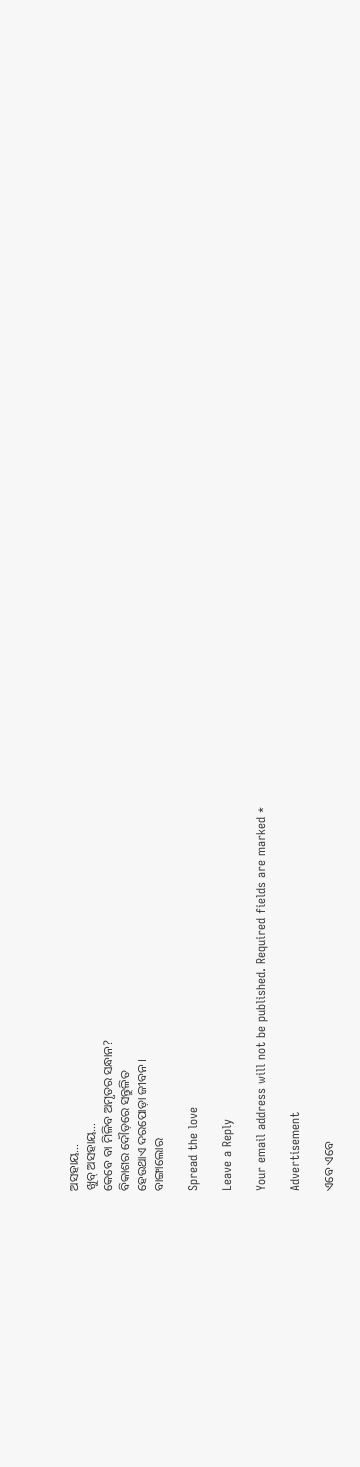ଅସହାୟ…
ଖୁବ୍ ଅସହାୟ…
କେବେ ବା ମିଳିବ ଅମୃତର ସନ୍ଧାନ?
ବିକାଶର ଦୌଡ଼ରେ ସନ୍ତୁଳିତ
ହେଉଥାଏ ଦରପୋଡ଼ା ଜୀବନ ।
ବାଙ୍ଗାଲୋର

Spread the love

Leave a Reply

Your email address will not be published. Required fields are marked *

Advertisement

ଏବେ ଏବେ